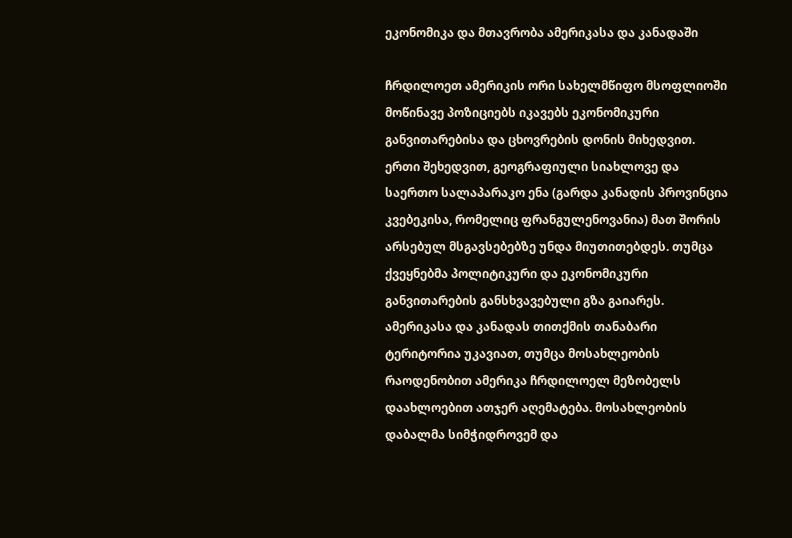ეკონომიკა და მთავრობა ამერიკასა და კანადაში

ჩრდილოეთ ამერიკის ორი სახელმწიფო მსოფლიოში მოწინავე პოზიციებს იკავებს ეკონომიკური განვითარებისა და ცხოვრების დონის მიხედვით. ერთი შეხედვით, გეოგრაფიული სიახლოვე და საერთო სალაპარაკო ენა (გარდა კანადის პროვინცია კვებეკისა, რომელიც ფრანგულენოვანია) მათ შორის არსებულ მსგავსებებზე უნდა მიუთითებდეს. თუმცა ქვეყნებმა პოლიტიკური და ეკონომიკური განვითარების განსხვავებული გზა გაიარეს.
ამერიკასა და კანადას თითქმის თანაბარი ტერიტორია უკავიათ, თუმცა მოსახლეობის რაოდენობით ამერიკა ჩრდილოელ მეზობელს დაახლოებით ათჯერ აღემატება. მოსახლეობის დაბალმა სიმჭიდროვემ და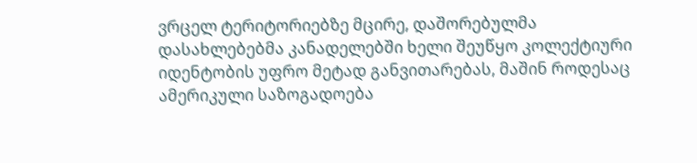ვრცელ ტერიტორიებზე მცირე, დაშორებულმა დასახლებებმა კანადელებში ხელი შეუწყო კოლექტიური იდენტობის უფრო მეტად განვითარებას, მაშინ როდესაც ამერიკული საზოგადოება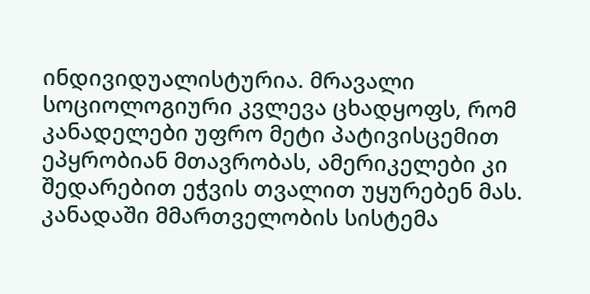ინდივიდუალისტურია. მრავალი სოციოლოგიური კვლევა ცხადყოფს, რომ კანადელები უფრო მეტი პატივისცემით ეპყრობიან მთავრობას, ამერიკელები კი შედარებით ეჭვის თვალით უყურებენ მას. კანადაში მმართველობის სისტემა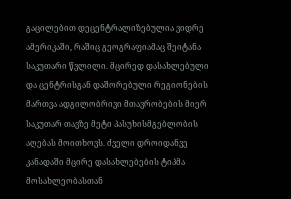გაცილებით დეცენტრალიზებულია ვიდრე ამერიკაში, რაშიც გეოგრაფიამაც შეიტანა საკუთარი წვლილი. მცირედ დასახლებული და ცენტრისგან დაშორებული რეგიონების მართვა ადგილობრივი მთავრობების მიერ საკუთარ თავზე მეტი პასუხისმგებლობის აღებას მოითხოვს. ძველი დროიდანვე კანადაში მცირე დასახლებების ტიპმა მოსახლეობასთან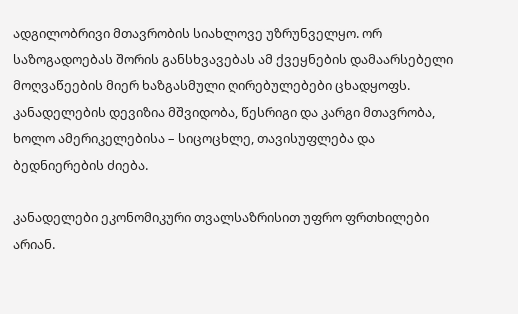ადგილობრივი მთავრობის სიახლოვე უზრუნველყო. ორ საზოგადოებას შორის განსხვავებას ამ ქვეყნების დამაარსებელი მოღვაწეების მიერ ხაზგასმული ღირებულებები ცხადყოფს. კანადელების დევიზია მშვიდობა, წესრიგი და კარგი მთავრობა, ხოლო ამერიკელებისა – სიცოცხლე, თავისუფლება და ბედნიერების ძიება.

კანადელები ეკონომიკური თვალსაზრისით უფრო ფრთხილები არიან.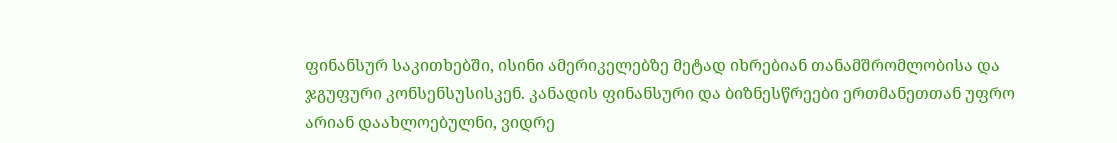ფინანსურ საკითხებში, ისინი ამერიკელებზე მეტად იხრებიან თანამშრომლობისა და ჯგუფური კონსენსუსისკენ. კანადის ფინანსური და ბიზნესწრეები ერთმანეთთან უფრო არიან დაახლოებულნი, ვიდრე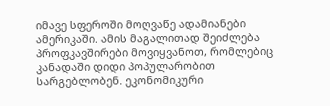იმავე სფეროში მოღვაწე ადამიანები ამერიკაში. ამის მაგალითად შეიძლება პროფკავშირები მოვიყვანოთ, რომლებიც კანადაში დიდი პოპულარობით სარგებლობენ. ეკონომიკური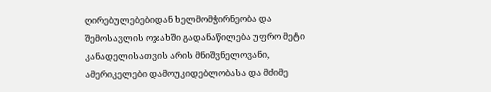ღირებულებებიდან ხელმომჭირნეობა და შემოსავლის ოჯახში გადანაწილება უფრო მეტი კანადელისათვის არის მნიშვნელოვანი, ამერიკელები დამოუკიდებლობასა და მძიმე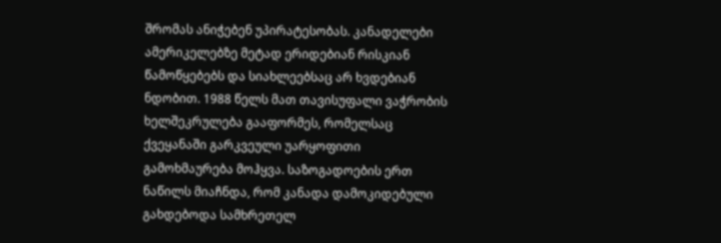შრომას ანიჭებენ უპირატესობას. კანადელები ამერიკელებზე მეტად ერიდებიან რისკიან წამოწყებებს და სიახლეებსაც არ ხვდებიან ნდობით. 1988 წელს მათ თავისუფალი ვაჭრობის ხელშეკრულება გააფორმეს, რომელსაც ქვეყანაში გარკვეული უარყოფითი გამოხმაურება მოჰყვა. საზოგადოების ერთ ნაწილს მიაჩნდა, რომ კანადა დამოკიდებული გახდებოდა სამხრეთელ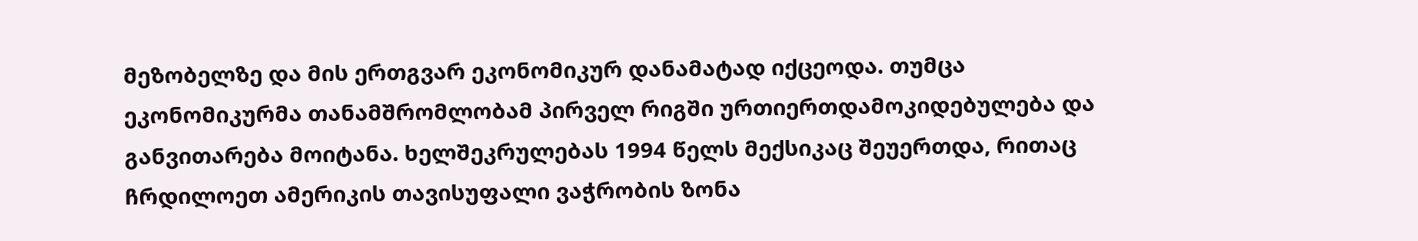მეზობელზე და მის ერთგვარ ეკონომიკურ დანამატად იქცეოდა. თუმცა ეკონომიკურმა თანამშრომლობამ პირველ რიგში ურთიერთდამოკიდებულება და განვითარება მოიტანა. ხელშეკრულებას 1994 წელს მექსიკაც შეუერთდა, რითაც ჩრდილოეთ ამერიკის თავისუფალი ვაჭრობის ზონა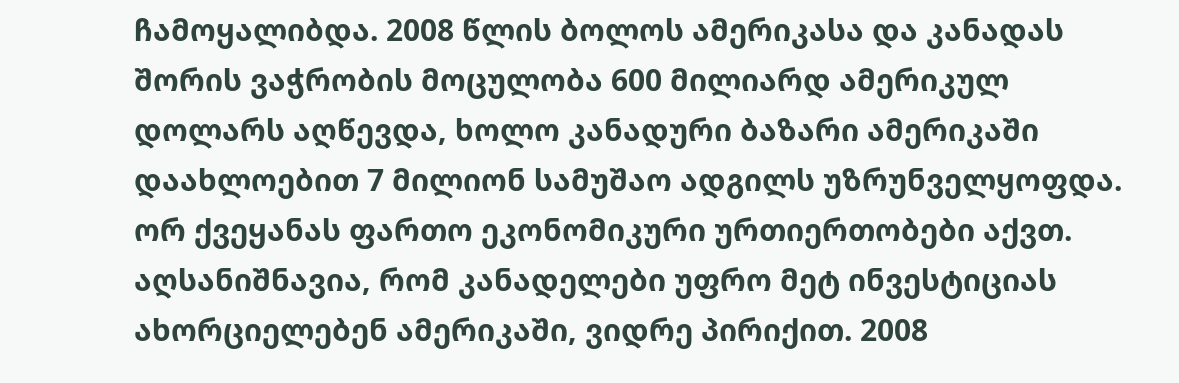ჩამოყალიბდა. 2008 წლის ბოლოს ამერიკასა და კანადას შორის ვაჭრობის მოცულობა 600 მილიარდ ამერიკულ დოლარს აღწევდა, ხოლო კანადური ბაზარი ამერიკაში დაახლოებით 7 მილიონ სამუშაო ადგილს უზრუნველყოფდა. ორ ქვეყანას ფართო ეკონომიკური ურთიერთობები აქვთ. აღსანიშნავია, რომ კანადელები უფრო მეტ ინვესტიციას ახორციელებენ ამერიკაში, ვიდრე პირიქით. 2008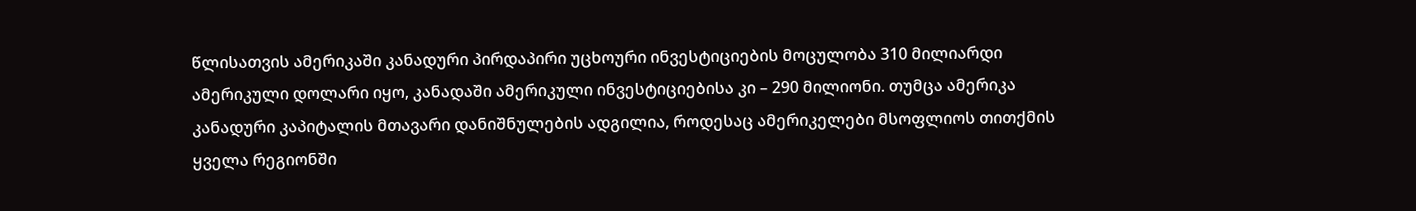წლისათვის ამერიკაში კანადური პირდაპირი უცხოური ინვესტიციების მოცულობა 310 მილიარდი ამერიკული დოლარი იყო, კანადაში ამერიკული ინვესტიციებისა კი – 290 მილიონი. თუმცა ამერიკა კანადური კაპიტალის მთავარი დანიშნულების ადგილია, როდესაც ამერიკელები მსოფლიოს თითქმის ყველა რეგიონში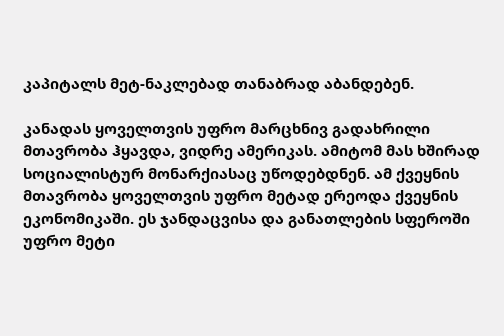კაპიტალს მეტ-ნაკლებად თანაბრად აბანდებენ.

კანადას ყოველთვის უფრო მარცხნივ გადახრილი მთავრობა ჰყავდა, ვიდრე ამერიკას. ამიტომ მას ხშირად სოციალისტურ მონარქიასაც უწოდებდნენ. ამ ქვეყნის მთავრობა ყოველთვის უფრო მეტად ერეოდა ქვეყნის ეკონომიკაში. ეს ჯანდაცვისა და განათლების სფეროში უფრო მეტი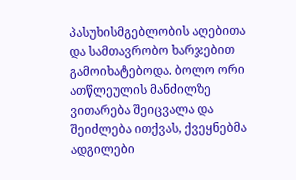პასუხისმგებლობის აღებითა და სამთავრობო ხარჯებით გამოიხატებოდა. ბოლო ორი ათწლეულის მანძილზე ვითარება შეიცვალა და შეიძლება ითქვას, ქვეყნებმა ადგილები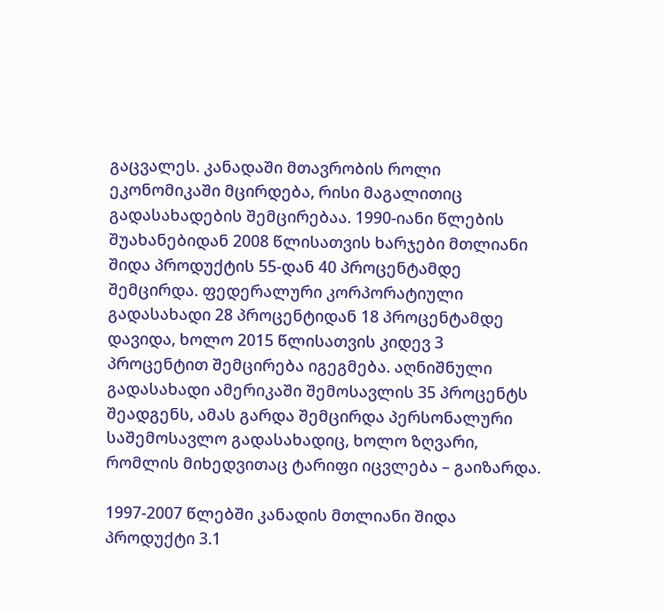გაცვალეს. კანადაში მთავრობის როლი ეკონომიკაში მცირდება, რისი მაგალითიც გადასახადების შემცირებაა. 1990-იანი წლების შუახანებიდან 2008 წლისათვის ხარჯები მთლიანი შიდა პროდუქტის 55-დან 40 პროცენტამდე შემცირდა. ფედერალური კორპორატიული გადასახადი 28 პროცენტიდან 18 პროცენტამდე დავიდა, ხოლო 2015 წლისათვის კიდევ 3 პროცენტით შემცირება იგეგმება. აღნიშნული გადასახადი ამერიკაში შემოსავლის 35 პროცენტს შეადგენს, ამას გარდა შემცირდა პერსონალური საშემოსავლო გადასახადიც, ხოლო ზღვარი, რომლის მიხედვითაც ტარიფი იცვლება – გაიზარდა.

1997-2007 წლებში კანადის მთლიანი შიდა პროდუქტი 3.1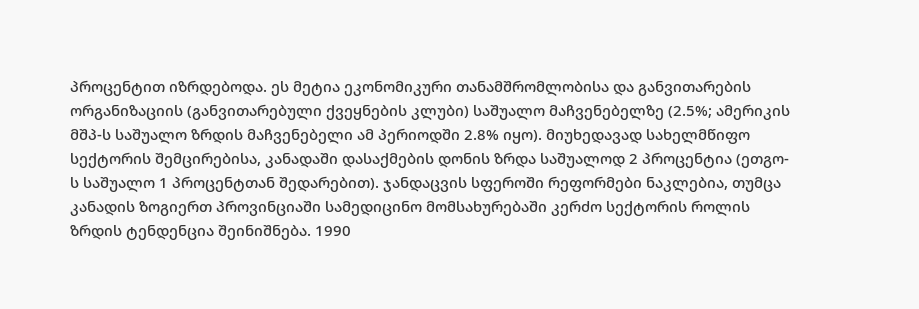პროცენტით იზრდებოდა. ეს მეტია ეკონომიკური თანამშრომლობისა და განვითარების ორგანიზაციის (განვითარებული ქვეყნების კლუბი) საშუალო მაჩვენებელზე (2.5%; ამერიკის მშპ-ს საშუალო ზრდის მაჩვენებელი ამ პერიოდში 2.8% იყო). მიუხედავად სახელმწიფო სექტორის შემცირებისა, კანადაში დასაქმების დონის ზრდა საშუალოდ 2 პროცენტია (ეთგო-ს საშუალო 1 პროცენტთან შედარებით). ჯანდაცვის სფეროში რეფორმები ნაკლებია, თუმცა კანადის ზოგიერთ პროვინციაში სამედიცინო მომსახურებაში კერძო სექტორის როლის ზრდის ტენდენცია შეინიშნება. 1990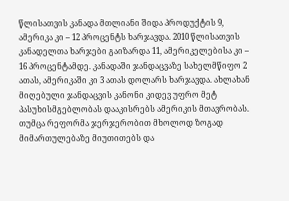წლისათვის კანადა მთლიანი შიდა პროდუქტის 9, ამერიკა კი – 12 პროცენტს ხარჯავდა. 2010 წლისათვის კანადელთა ხარჯები გაიზარდა 11, ამერიკელებისა კი – 16 პროცენტამდე. კანადაში ჯანდაცვაზე სახელმწიფო 2 ათას, ამერიკაში კი 3 ათას დოლარს ხარჯავდა. ახლახან მიღებული ჯანდაცვის კანონი კიდევ უფრო მეტ პასუხისმგებლობას დააკისრებს ამერიკის მთავრობას. თუმცა რეფორმა ჯერჯერობით მხოლოდ ზოგად მიმართულებაზე მიუთითებს და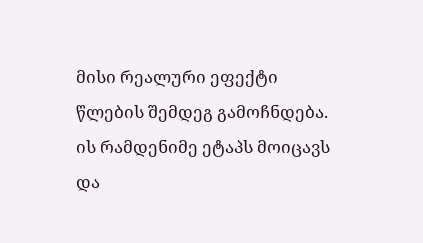მისი რეალური ეფექტი წლების შემდეგ გამოჩნდება. ის რამდენიმე ეტაპს მოიცავს და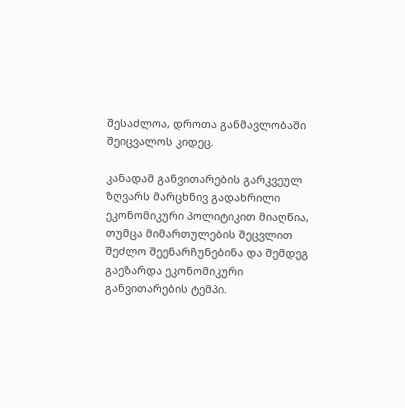შესაძლოა, დროთა განმავლობაში შეიცვალოს კიდეც.

კანადამ განვითარების გარკვეულ ზღვარს მარცხნივ გადახრილი ეკონომიკური პოლიტიკით მიაღწია, თუმცა მიმართულების შეცვლით შეძლო შეენარჩუნებინა და შემდეგ გაეზარდა ეკონომიკური განვითარების ტემპი.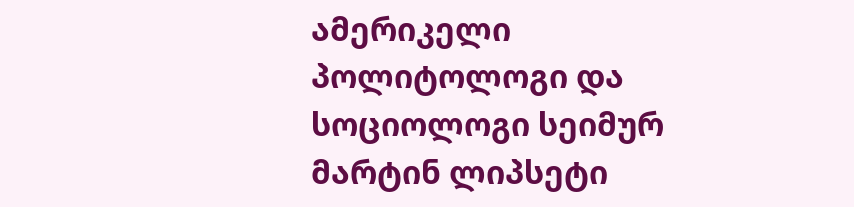ამერიკელი პოლიტოლოგი და სოციოლოგი სეიმურ მარტინ ლიპსეტი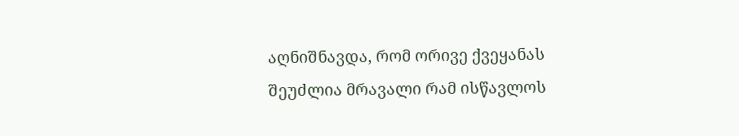აღნიშნავდა, რომ ორივე ქვეყანას შეუძლია მრავალი რამ ისწავლოს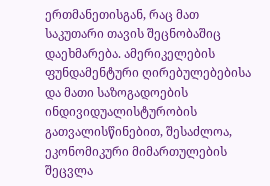ერთმანეთისგან, რაც მათ საკუთარი თავის შეცნობაშიც დაეხმარება. ამერიკელების ფუნდამენტური ღირებულებებისა და მათი საზოგადოების ინდივიდუალისტურობის გათვალისწინებით, შესაძლოა, ეკონომიკური მიმართულების შეცვლა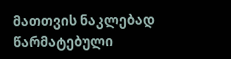მათთვის ნაკლებად წარმატებული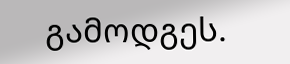გამოდგეს.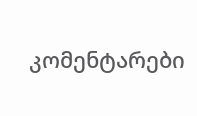კომენტარები